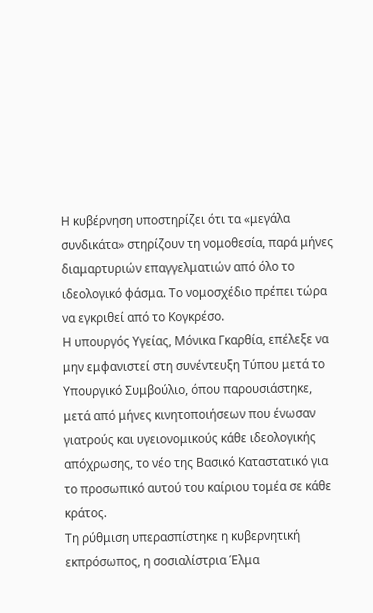Η κυβέρνηση υποστηρίζει ότι τα «μεγάλα συνδικάτα» στηρίζουν τη νομοθεσία, παρά μήνες διαμαρτυριών επαγγελματιών από όλο το ιδεολογικό φάσμα. Το νομοσχέδιο πρέπει τώρα να εγκριθεί από το Κογκρέσο.
Η υπουργός Υγείας, Μόνικα Γκαρθία, επέλεξε να μην εμφανιστεί στη συνέντευξη Τύπου μετά το Υπουργικό Συμβούλιο, όπου παρουσιάστηκε, μετά από μήνες κινητοποιήσεων που ένωσαν γιατρούς και υγειονομικούς κάθε ιδεολογικής απόχρωσης, το νέο της Βασικό Καταστατικό για το προσωπικό αυτού του καίριου τομέα σε κάθε κράτος.
Τη ρύθμιση υπερασπίστηκε η κυβερνητική εκπρόσωπος, η σοσιαλίστρια Έλμα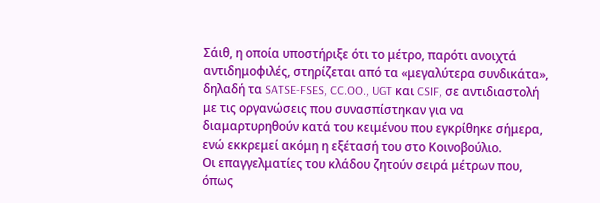Σάιθ, η οποία υποστήριξε ότι το μέτρο, παρότι ανοιχτά αντιδημοφιλές, στηρίζεται από τα «μεγαλύτερα συνδικάτα», δηλαδή τα SATSE-FSES, CC.OO., UGT και CSIF, σε αντιδιαστολή με τις οργανώσεις που συνασπίστηκαν για να διαμαρτυρηθούν κατά του κειμένου που εγκρίθηκε σήμερα, ενώ εκκρεμεί ακόμη η εξέτασή του στο Κοινοβούλιο.
Οι επαγγελματίες του κλάδου ζητούν σειρά μέτρων που, όπως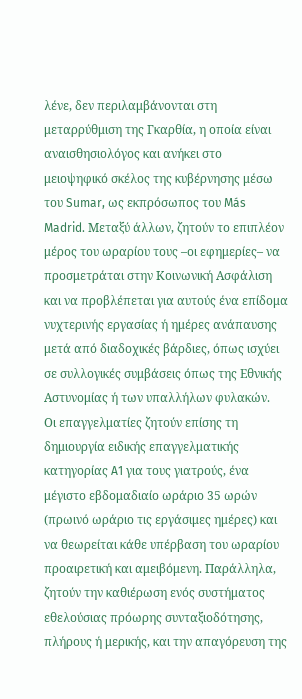λένε, δεν περιλαμβάνονται στη μεταρρύθμιση της Γκαρθία, η οποία είναι αναισθησιολόγος και ανήκει στο μειοψηφικό σκέλος της κυβέρνησης μέσω του Sumar, ως εκπρόσωπος του Más Madrid. Μεταξύ άλλων, ζητούν το επιπλέον μέρος του ωραρίου τους –οι εφημερίες– να προσμετράται στην Κοινωνική Ασφάλιση και να προβλέπεται για αυτούς ένα επίδομα νυχτερινής εργασίας ή ημέρες ανάπαυσης μετά από διαδοχικές βάρδιες, όπως ισχύει σε συλλογικές συμβάσεις όπως της Εθνικής Αστυνομίας ή των υπαλλήλων φυλακών.
Οι επαγγελματίες ζητούν επίσης τη δημιουργία ειδικής επαγγελματικής κατηγορίας A1 για τους γιατρούς, ένα μέγιστο εβδομαδιαίο ωράριο 35 ωρών (πρωινό ωράριο τις εργάσιμες ημέρες) και να θεωρείται κάθε υπέρβαση του ωραρίου προαιρετική και αμειβόμενη. Παράλληλα, ζητούν την καθιέρωση ενός συστήματος εθελούσιας πρόωρης συνταξιοδότησης, πλήρους ή μερικής, και την απαγόρευση της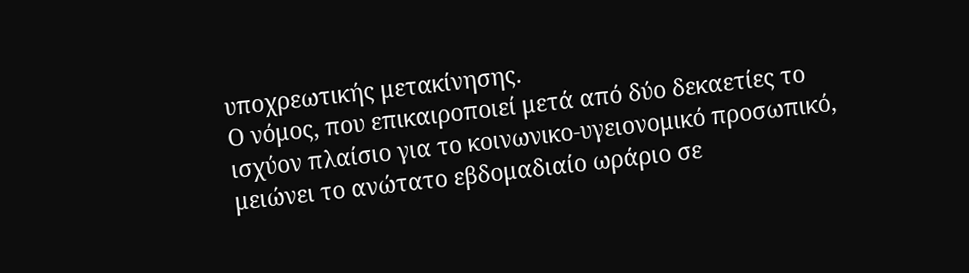υποχρεωτικής μετακίνησης.
Ο νόμος, που επικαιροποιεί μετά από δύο δεκαετίες το ισχύον πλαίσιο για το κοινωνικο-υγειονομικό προσωπικό, μειώνει το ανώτατο εβδομαδιαίο ωράριο σε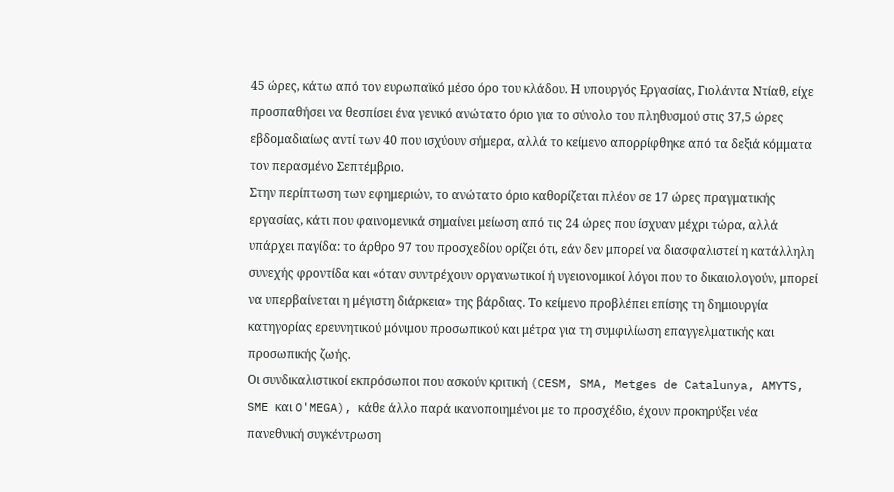45 ώρες, κάτω από τον ευρωπαϊκό μέσο όρο του κλάδου. Η υπουργός Εργασίας, Γιολάντα Ντίαθ, είχε προσπαθήσει να θεσπίσει ένα γενικό ανώτατο όριο για το σύνολο του πληθυσμού στις 37,5 ώρες εβδομαδιαίως αντί των 40 που ισχύουν σήμερα, αλλά το κείμενο απορρίφθηκε από τα δεξιά κόμματα τον περασμένο Σεπτέμβριο.
Στην περίπτωση των εφημεριών, το ανώτατο όριο καθορίζεται πλέον σε 17 ώρες πραγματικής εργασίας, κάτι που φαινομενικά σημαίνει μείωση από τις 24 ώρες που ίσχυαν μέχρι τώρα, αλλά υπάρχει παγίδα: το άρθρο 97 του προσχεδίου ορίζει ότι, εάν δεν μπορεί να διασφαλιστεί η κατάλληλη συνεχής φροντίδα και «όταν συντρέχουν οργανωτικοί ή υγειονομικοί λόγοι που το δικαιολογούν, μπορεί να υπερβαίνεται η μέγιστη διάρκεια» της βάρδιας. Το κείμενο προβλέπει επίσης τη δημιουργία κατηγορίας ερευνητικού μόνιμου προσωπικού και μέτρα για τη συμφιλίωση επαγγελματικής και προσωπικής ζωής.
Οι συνδικαλιστικοί εκπρόσωποι που ασκούν κριτική (CESM, SMA, Metges de Catalunya, AMYTS, SME και O'MEGA), κάθε άλλο παρά ικανοποιημένοι με το προσχέδιο, έχουν προκηρύξει νέα πανεθνική συγκέντρωση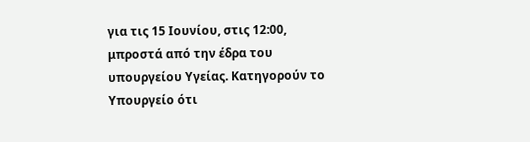για τις 15 Ιουνίου, στις 12:00, μπροστά από την έδρα του υπουργείου Υγείας. Κατηγορούν το Υπουργείο ότι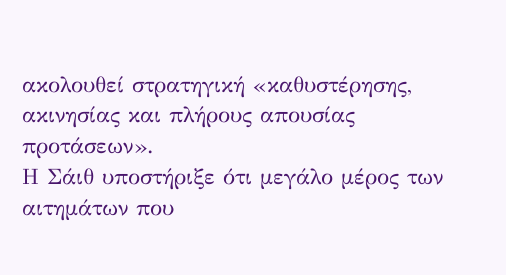ακολουθεί στρατηγική «καθυστέρησης, ακινησίας και πλήρους απουσίας προτάσεων».
Η Σάιθ υποστήριξε ότι μεγάλο μέρος των αιτημάτων που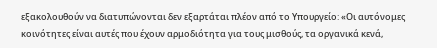εξακολουθούν να διατυπώνονται δεν εξαρτάται πλέον από το Υπουργείο: «Οι αυτόνομες κοινότητες είναι αυτές που έχουν αρμοδιότητα για τους μισθούς, τα οργανικά κενά,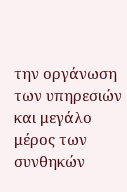την οργάνωση των υπηρεσιών και μεγάλο μέρος των συνθηκών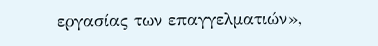εργασίας των επαγγελματιών»,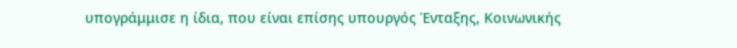υπογράμμισε η ίδια, που είναι επίσης υπουργός Ένταξης, Κοινωνικής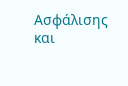Ασφάλισης και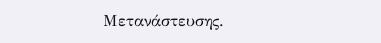Μετανάστευσης.